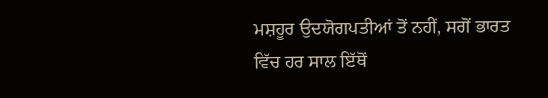ਮਸ਼ਹੂਰ ਉਦਯੋਗਪਤੀਆਂ ਤੋਂ ਨਹੀਂ, ਸਗੋਂ ਭਾਰਤ ਵਿੱਚ ਹਰ ਸਾਲ ਇੱਥੋਂ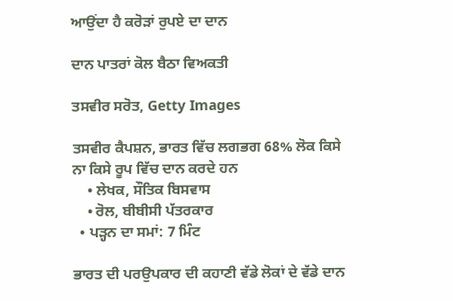ਆਉਂਦਾ ਹੈ ਕਰੋੜਾਂ ਰੁਪਏ ਦਾ ਦਾਨ

ਦਾਨ ਪਾਤਰਾਂ ਕੋਲ ਬੈਠਾ ਵਿਅਕਤੀ

ਤਸਵੀਰ ਸਰੋਤ, Getty Images

ਤਸਵੀਰ ਕੈਪਸ਼ਨ, ਭਾਰਤ ਵਿੱਚ ਲਗਭਗ 68% ਲੋਕ ਕਿਸੇ ਨਾ ਕਿਸੇ ਰੂਪ ਵਿੱਚ ਦਾਨ ਕਰਦੇ ਹਨ
    • ਲੇਖਕ, ਸੌਤਿਕ ਬਿਸਵਾਸ
    • ਰੋਲ, ਬੀਬੀਸੀ ਪੱਤਰਕਾਰ
  • ਪੜ੍ਹਨ ਦਾ ਸਮਾਂ: 7 ਮਿੰਟ

ਭਾਰਤ ਦੀ ਪਰਉਪਕਾਰ ਦੀ ਕਹਾਣੀ ਵੱਡੇ ਲੋਕਾਂ ਦੇ ਵੱਡੇ ਦਾਨ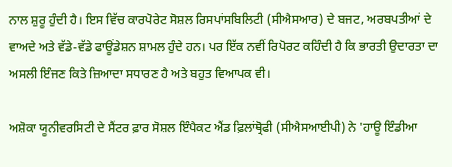ਨਾਲ ਸ਼ੁਰੂ ਹੁੰਦੀ ਹੈ। ਇਸ ਵਿੱਚ ਕਾਰਪੋਰੇਟ ਸੋਸ਼ਲ ਰਿਸਪਾਂਸਬਿਲਿਟੀ (ਸੀਐਸਆਰ) ਦੇ ਬਜਟ, ਅਰਬਪਤੀਆਂ ਦੇ ਵਾਅਦੇ ਅਤੇ ਵੱਡੇ-ਵੱਡੇ ਫਾਊਂਡੇਸ਼ਨ ਸ਼ਾਮਲ ਹੁੰਦੇ ਹਨ। ਪਰ ਇੱਕ ਨਵੀਂ ਰਿਪੋਰਟ ਕਹਿੰਦੀ ਹੈ ਕਿ ਭਾਰਤੀ ਉਦਾਰਤਾ ਦਾ ਅਸਲੀ ਇੰਜਣ ਕਿਤੇ ਜ਼ਿਆਦਾ ਸਧਾਰਣ ਹੈ ਅਤੇ ਬਹੁਤ ਵਿਆਪਕ ਵੀ।

ਅਸ਼ੋਕਾ ਯੂਨੀਵਰਸਿਟੀ ਦੇ ਸੈਂਟਰ ਫ਼ਾਰ ਸੋਸ਼ਲ ਇੰਪੈਕਟ ਐਂਡ ਫ਼ਿਲਾਂਥ੍ਰੋਫੀ (ਸੀਐਸਆਈਪੀ) ਨੇ 'ਹਾਊ ਇੰਡੀਆ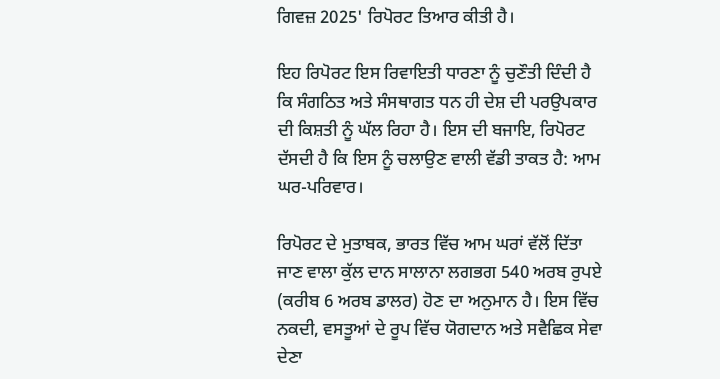ਗਿਵਜ਼ 2025' ਰਿਪੋਰਟ ਤਿਆਰ ਕੀਤੀ ਹੈ।

ਇਹ ਰਿਪੋਰਟ ਇਸ ਰਿਵਾਇਤੀ ਧਾਰਣਾ ਨੂੰ ਚੁਣੌਤੀ ਦਿੰਦੀ ਹੈ ਕਿ ਸੰਗਠਿਤ ਅਤੇ ਸੰਸਥਾਗਤ ਧਨ ਹੀ ਦੇਸ਼ ਦੀ ਪਰਉਪਕਾਰ ਦੀ ਕਿਸ਼ਤੀ ਨੂੰ ਘੱਲ ਰਿਹਾ ਹੈ। ਇਸ ਦੀ ਬਜਾਇ, ਰਿਪੋਰਟ ਦੱਸਦੀ ਹੈ ਕਿ ਇਸ ਨੂੰ ਚਲਾਉਣ ਵਾਲੀ ਵੱਡੀ ਤਾਕਤ ਹੈ: ਆਮ ਘਰ-ਪਰਿਵਾਰ।

ਰਿਪੋਰਟ ਦੇ ਮੁਤਾਬਕ, ਭਾਰਤ ਵਿੱਚ ਆਮ ਘਰਾਂ ਵੱਲੋਂ ਦਿੱਤਾ ਜਾਣ ਵਾਲਾ ਕੁੱਲ ਦਾਨ ਸਾਲਾਨਾ ਲਗਭਗ 540 ਅਰਬ ਰੁਪਏ (ਕਰੀਬ 6 ਅਰਬ ਡਾਲਰ) ਹੋਣ ਦਾ ਅਨੁਮਾਨ ਹੈ। ਇਸ ਵਿੱਚ ਨਕਦੀ, ਵਸਤੂਆਂ ਦੇ ਰੂਪ ਵਿੱਚ ਯੋਗਦਾਨ ਅਤੇ ਸਵੈਛਿਕ ਸੇਵਾ ਦੇਣਾ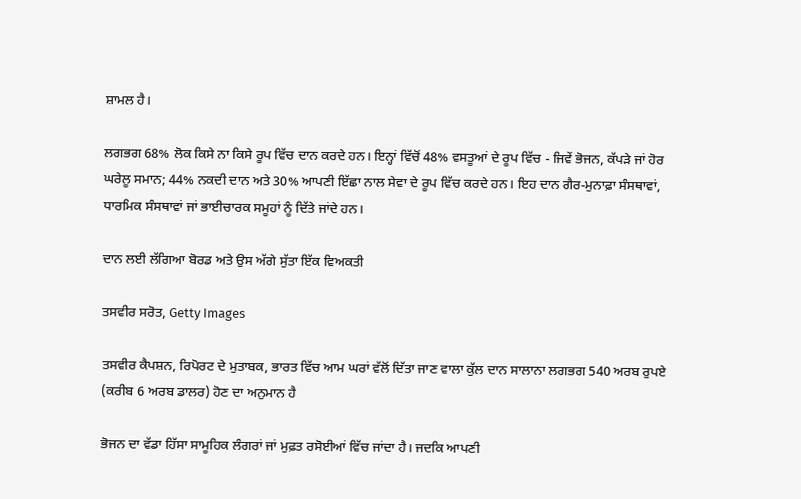ਸ਼ਾਮਲ ਹੈ।

ਲਗਭਗ 68% ਲੋਕ ਕਿਸੇ ਨਾ ਕਿਸੇ ਰੂਪ ਵਿੱਚ ਦਾਨ ਕਰਦੇ ਹਨ। ਇਨ੍ਹਾਂ ਵਿੱਚੋਂ 48% ਵਸਤੂਆਂ ਦੇ ਰੂਪ ਵਿੱਚ - ਜਿਵੇਂ ਭੋਜਨ, ਕੱਪੜੇ ਜਾਂ ਹੋਰ ਘਰੇਲੂ ਸਮਾਨ; 44% ਨਕਦੀ ਦਾਨ ਅਤੇ 30% ਆਪਣੀ ਇੱਛਾ ਨਾਲ ਸੇਵਾ ਦੇ ਰੂਪ ਵਿੱਚ ਕਰਦੇ ਹਨ। ਇਹ ਦਾਨ ਗੈਰ-ਮੁਨਾਫ਼ਾ ਸੰਸਥਾਵਾਂ, ਧਾਰਮਿਕ ਸੰਸਥਾਵਾਂ ਜਾਂ ਭਾਈਚਾਰਕ ਸਮੂਹਾਂ ਨੂੰ ਦਿੱਤੇ ਜਾਂਦੇ ਹਨ।

ਦਾਨ ਲਈ ਲੱਗਿਆ ਬੋਰਡ ਅਤੇ ਉਸ ਅੱਗੇ ਸੁੱਤਾ ਇੱਕ ਵਿਅਕਤੀ

ਤਸਵੀਰ ਸਰੋਤ, Getty Images

ਤਸਵੀਰ ਕੈਪਸ਼ਨ, ਰਿਪੋਰਟ ਦੇ ਮੁਤਾਬਕ, ਭਾਰਤ ਵਿੱਚ ਆਮ ਘਰਾਂ ਵੱਲੋਂ ਦਿੱਤਾ ਜਾਣ ਵਾਲਾ ਕੁੱਲ ਦਾਨ ਸਾਲਾਨਾ ਲਗਭਗ 540 ਅਰਬ ਰੁਪਏ (ਕਰੀਬ 6 ਅਰਬ ਡਾਲਰ) ਹੋਣ ਦਾ ਅਨੁਮਾਨ ਹੈ

ਭੋਜਨ ਦਾ ਵੱਡਾ ਹਿੱਸਾ ਸਾਮੂਹਿਕ ਲੰਗਰਾਂ ਜਾਂ ਮੁਫ਼ਤ ਰਸੋਈਆਂ ਵਿੱਚ ਜਾਂਦਾ ਹੈ। ਜਦਕਿ ਆਪਣੀ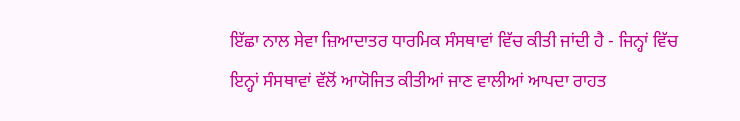ਇੱਛਾ ਨਾਲ ਸੇਵਾ ਜ਼ਿਆਦਾਤਰ ਧਾਰਮਿਕ ਸੰਸਥਾਵਾਂ ਵਿੱਚ ਕੀਤੀ ਜਾਂਦੀ ਹੈ - ਜਿਨ੍ਹਾਂ ਵਿੱਚ ਇਨ੍ਹਾਂ ਸੰਸਥਾਵਾਂ ਵੱਲੋਂ ਆਯੋਜਿਤ ਕੀਤੀਆਂ ਜਾਣ ਵਾਲੀਆਂ ਆਪਦਾ ਰਾਹਤ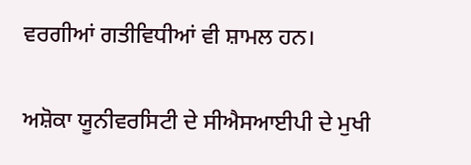ਵਰਗੀਆਂ ਗਤੀਵਿਧੀਆਂ ਵੀ ਸ਼ਾਮਲ ਹਨ।

ਅਸ਼ੋਕਾ ਯੂਨੀਵਰਸਿਟੀ ਦੇ ਸੀਐਸਆਈਪੀ ਦੇ ਮੁਖੀ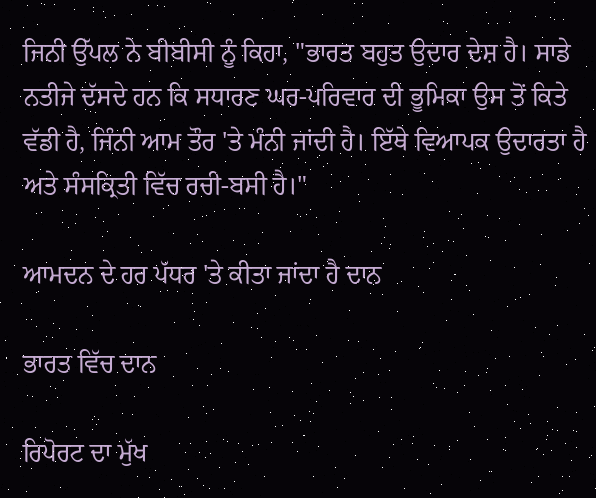ਜਿਨੀ ਉੱਪਲ ਨੇ ਬੀਬੀਸੀ ਨੂੰ ਕਿਹਾ, "ਭਾਰਤ ਬਹੁਤ ਉਦਾਰ ਦੇਸ਼ ਹੈ। ਸਾਡੇ ਨਤੀਜੇ ਦੱਸਦੇ ਹਨ ਕਿ ਸਧਾਰਣ ਘਰ-ਪਰਿਵਾਰ ਦੀ ਭੂਮਿਕਾ ਉਸ ਤੋਂ ਕਿਤੇ ਵੱਡੀ ਹੈ, ਜਿੰਨੀ ਆਮ ਤੌਰ 'ਤੇ ਮੰਨੀ ਜਾਂਦੀ ਹੈ। ਇੱਥੇ ਵਿਆਪਕ ਉਦਾਰਤਾ ਹੈ ਅਤੇ ਸੰਸਕ੍ਰਿਤੀ ਵਿੱਚ ਰਚੀ-ਬਸੀ ਹੈ।"

ਆਮਦਨ ਦੇ ਹਰ ਪੱਧਰ 'ਤੇ ਕੀਤਾ ਜਾਂਦਾ ਹੈ ਦਾਨ

ਭਾਰਤ ਵਿੱਚ ਦਾਨ

ਰਿਪੋਰਟ ਦਾ ਮੁੱਖ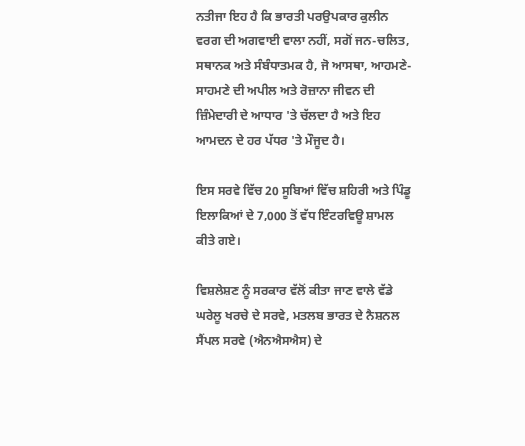ਨਤੀਜਾ ਇਹ ਹੈ ਕਿ ਭਾਰਤੀ ਪਰਉਪਕਾਰ ਕੁਲੀਨ ਵਰਗ ਦੀ ਅਗਵਾਈ ਵਾਲਾ ਨਹੀਂ, ਸਗੋਂ ਜਨ-ਚਲਿਤ, ਸਥਾਨਕ ਅਤੇ ਸੰਬੰਧਾਤਮਕ ਹੈ, ਜੋ ਆਸਥਾ, ਆਹਮਣੇ-ਸਾਹਮਣੇ ਦੀ ਅਪੀਲ ਅਤੇ ਰੋਜ਼ਾਨਾ ਜੀਵਨ ਦੀ ਜ਼ਿੰਮੇਦਾਰੀ ਦੇ ਆਧਾਰ 'ਤੇ ਚੱਲਦਾ ਹੈ ਅਤੇ ਇਹ ਆਮਦਨ ਦੇ ਹਰ ਪੱਧਰ 'ਤੇ ਮੌਜੂਦ ਹੈ।

ਇਸ ਸਰਵੇ ਵਿੱਚ 20 ਸੂਬਿਆਂ ਵਿੱਚ ਸ਼ਹਿਰੀ ਅਤੇ ਪਿੰਡੂ ਇਲਾਕਿਆਂ ਦੇ 7,000 ਤੋਂ ਵੱਧ ਇੰਟਰਵਿਊ ਸ਼ਾਮਲ ਕੀਤੇ ਗਏ।

ਵਿਸ਼ਲੇਸ਼ਣ ਨੂੰ ਸਰਕਾਰ ਵੱਲੋਂ ਕੀਤਾ ਜਾਣ ਵਾਲੇ ਵੱਡੇ ਘਰੇਲੂ ਖਰਚੇ ਦੇ ਸਰਵੇ, ਮਤਲਬ ਭਾਰਤ ਦੇ ਨੈਸ਼ਨਲ ਸੈਂਪਲ ਸਰਵੇ (ਐਨਐਸਐਸ) ਦੇ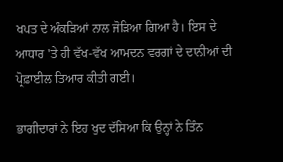ਖਪਤ ਦੇ ਅੰਕੜਿਆਂ ਨਾਲ ਜੋੜਿਆ ਗਿਆ ਹੈ। ਇਸ ਦੇ ਆਧਾਰ 'ਤੇ ਹੀ ਵੱਖ-ਵੱਖ ਆਮਦਨ ਵਰਗਾਂ ਦੇ ਦਾਨੀਆਂ ਦੀ ਪ੍ਰੋਫ਼ਾਈਲ ਤਿਆਰ ਕੀਤੀ ਗਈ।

ਭਾਗੀਦਾਰਾਂ ਨੇ ਇਹ ਖੁਦ ਦੱਸਿਆ ਕਿ ਉਨ੍ਹਾਂ ਨੇ ਤਿੰਨ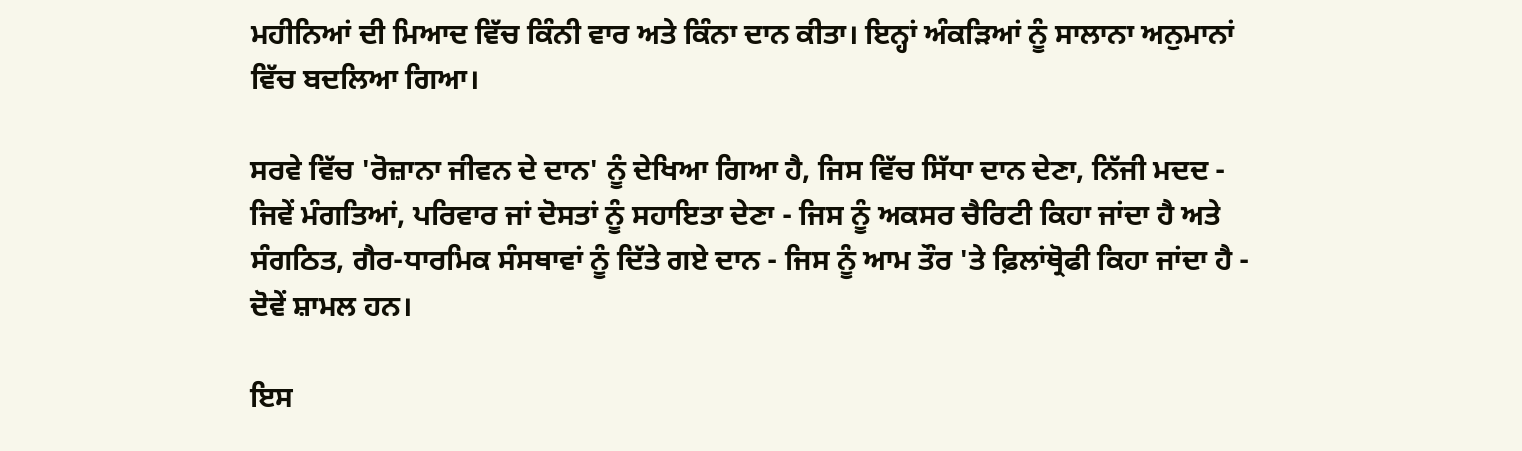ਮਹੀਨਿਆਂ ਦੀ ਮਿਆਦ ਵਿੱਚ ਕਿੰਨੀ ਵਾਰ ਅਤੇ ਕਿੰਨਾ ਦਾਨ ਕੀਤਾ। ਇਨ੍ਹਾਂ ਅੰਕੜਿਆਂ ਨੂੰ ਸਾਲਾਨਾ ਅਨੁਮਾਨਾਂ ਵਿੱਚ ਬਦਲਿਆ ਗਿਆ।

ਸਰਵੇ ਵਿੱਚ 'ਰੋਜ਼ਾਨਾ ਜੀਵਨ ਦੇ ਦਾਨ' ਨੂੰ ਦੇਖਿਆ ਗਿਆ ਹੈ, ਜਿਸ ਵਿੱਚ ਸਿੱਧਾ ਦਾਨ ਦੇਣਾ, ਨਿੱਜੀ ਮਦਦ - ਜਿਵੇਂ ਮੰਗਤਿਆਂ, ਪਰਿਵਾਰ ਜਾਂ ਦੋਸਤਾਂ ਨੂੰ ਸਹਾਇਤਾ ਦੇਣਾ - ਜਿਸ ਨੂੰ ਅਕਸਰ ਚੈਰਿਟੀ ਕਿਹਾ ਜਾਂਦਾ ਹੈ ਅਤੇ ਸੰਗਠਿਤ, ਗੈਰ-ਧਾਰਮਿਕ ਸੰਸਥਾਵਾਂ ਨੂੰ ਦਿੱਤੇ ਗਏ ਦਾਨ - ਜਿਸ ਨੂੰ ਆਮ ਤੌਰ 'ਤੇ ਫ਼ਿਲਾਂਥ੍ਰੋਫੀ ਕਿਹਾ ਜਾਂਦਾ ਹੈ - ਦੋਵੇਂ ਸ਼ਾਮਲ ਹਨ।

ਇਸ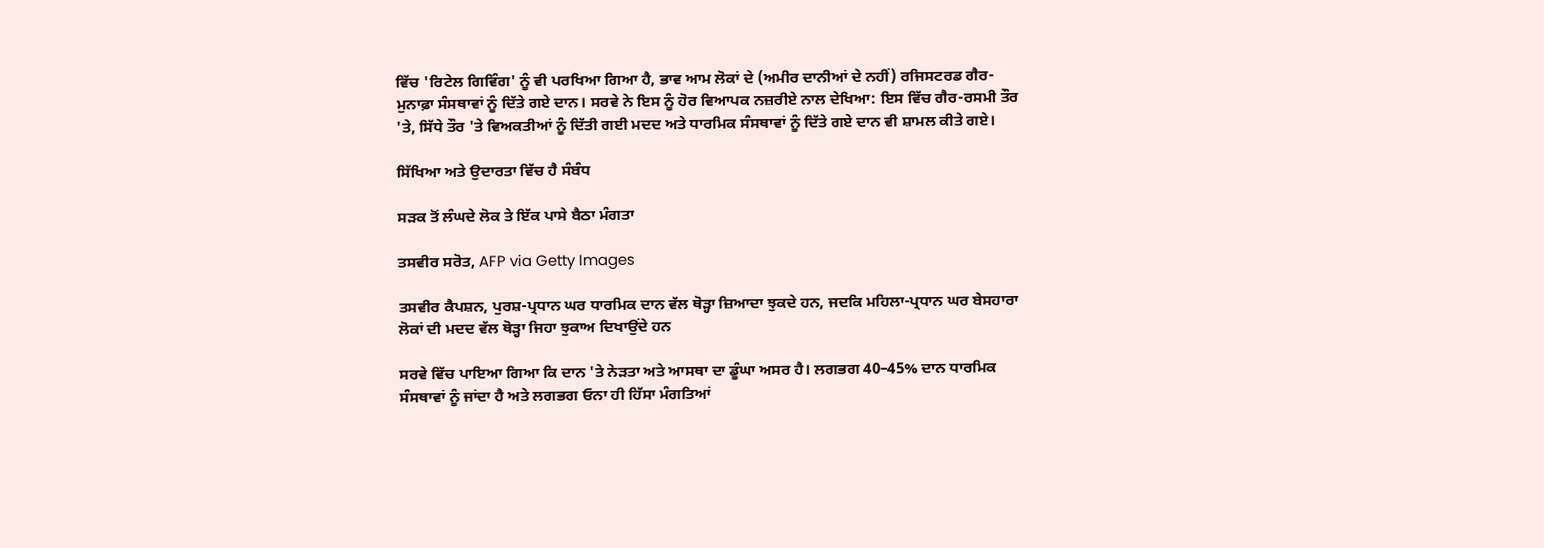ਵਿੱਚ 'ਰਿਟੇਲ ਗਿਵਿੰਗ' ਨੂੰ ਵੀ ਪਰਖਿਆ ਗਿਆ ਹੈ, ਭਾਵ ਆਮ ਲੋਕਾਂ ਦੇ (ਅਮੀਰ ਦਾਨੀਆਂ ਦੇ ਨਹੀਂ) ਰਜਿਸਟਰਡ ਗੈਰ-ਮੁਨਾਫ਼ਾ ਸੰਸਥਾਵਾਂ ਨੂੰ ਦਿੱਤੇ ਗਏ ਦਾਨ। ਸਰਵੇ ਨੇ ਇਸ ਨੂੰ ਹੋਰ ਵਿਆਪਕ ਨਜ਼ਰੀਏ ਨਾਲ ਦੇਖਿਆ: ਇਸ ਵਿੱਚ ਗੈਰ-ਰਸਮੀ ਤੌਰ 'ਤੇ, ਸਿੱਧੇ ਤੌਰ 'ਤੇ ਵਿਅਕਤੀਆਂ ਨੂੰ ਦਿੱਤੀ ਗਈ ਮਦਦ ਅਤੇ ਧਾਰਮਿਕ ਸੰਸਥਾਵਾਂ ਨੂੰ ਦਿੱਤੇ ਗਏ ਦਾਨ ਵੀ ਸ਼ਾਮਲ ਕੀਤੇ ਗਏ।

ਸਿੱਖਿਆ ਅਤੇ ਉਦਾਰਤਾ ਵਿੱਚ ਹੈ ਸੰਬੰਧ

ਸੜਕ ਤੋਂ ਲੰਘਦੇ ਲੋਕ ਤੇ ਇੱਕ ਪਾਸੇ ਬੈਠਾ ਮੰਗਤਾ

ਤਸਵੀਰ ਸਰੋਤ, AFP via Getty Images

ਤਸਵੀਰ ਕੈਪਸ਼ਨ, ਪੁਰਸ਼-ਪ੍ਰਧਾਨ ਘਰ ਧਾਰਮਿਕ ਦਾਨ ਵੱਲ ਥੋੜ੍ਹਾ ਜ਼ਿਆਦਾ ਝੁਕਦੇ ਹਨ, ਜਦਕਿ ਮਹਿਲਾ-ਪ੍ਰਧਾਨ ਘਰ ਬੇਸਹਾਰਾ ਲੋਕਾਂ ਦੀ ਮਦਦ ਵੱਲ ਥੋੜ੍ਹਾ ਜਿਹਾ ਝੁਕਾਅ ਦਿਖਾਉਂਦੇ ਹਨ

ਸਰਵੇ ਵਿੱਚ ਪਾਇਆ ਗਿਆ ਕਿ ਦਾਨ 'ਤੇ ਨੇੜਤਾ ਅਤੇ ਆਸਥਾ ਦਾ ਡੂੰਘਾ ਅਸਰ ਹੈ। ਲਗਭਗ 40–45% ਦਾਨ ਧਾਰਮਿਕ ਸੰਸਥਾਵਾਂ ਨੂੰ ਜਾਂਦਾ ਹੈ ਅਤੇ ਲਗਭਗ ਓਨਾ ਹੀ ਹਿੱਸਾ ਮੰਗਤਿਆਂ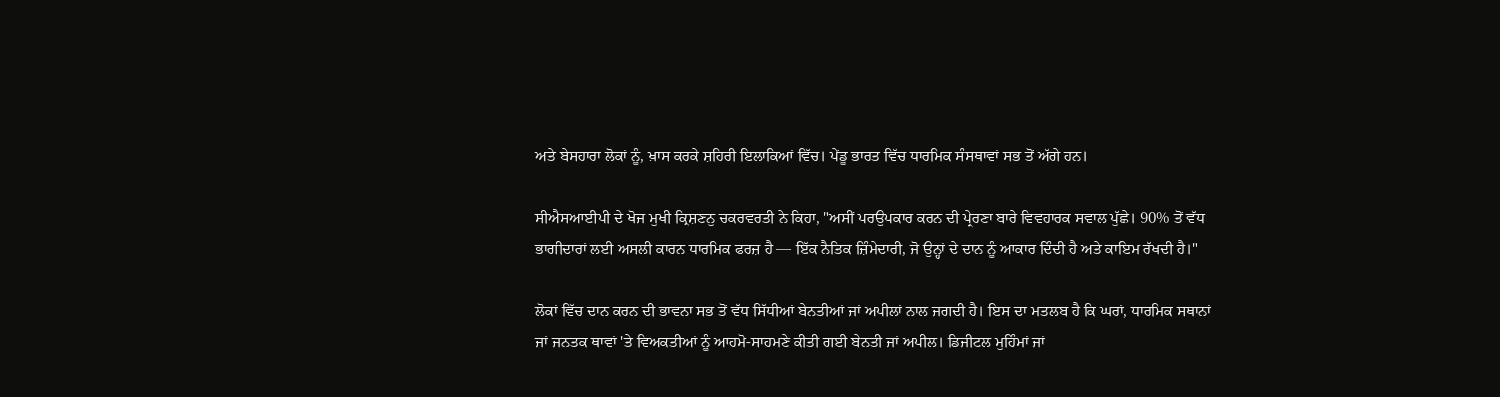ਅਤੇ ਬੇਸਹਾਰਾ ਲੋਕਾਂ ਨੂੰ, ਖ਼ਾਸ ਕਰਕੇ ਸ਼ਹਿਰੀ ਇਲਾਕਿਆਂ ਵਿੱਚ। ਪੇਂਡੂ ਭਾਰਤ ਵਿੱਚ ਧਾਰਮਿਕ ਸੰਸਥਾਵਾਂ ਸਭ ਤੋਂ ਅੱਗੇ ਹਨ।

ਸੀਐਸਆਈਪੀ ਦੇ ਖੋਜ ਮੁਖੀ ਕ੍ਰਿਸ਼ਣਨੁ ਚਕਰਵਰਤੀ ਨੇ ਕਿਹਾ, "ਅਸੀਂ ਪਰਉਪਕਾਰ ਕਰਨ ਦੀ ਪ੍ਰੇਰਣਾ ਬਾਰੇ ਵਿਵਹਾਰਕ ਸਵਾਲ ਪੁੱਛੇ। 90% ਤੋਂ ਵੱਧ ਭਾਗੀਦਾਰਾਂ ਲਈ ਅਸਲੀ ਕਾਰਨ ਧਾਰਮਿਕ ਫਰਜ਼ ਹੈ — ਇੱਕ ਨੈਤਿਕ ਜ਼ਿੰਮੇਦਾਰੀ, ਜੋ ਉਨ੍ਹਾਂ ਦੇ ਦਾਨ ਨੂੰ ਆਕਾਰ ਦਿੰਦੀ ਹੈ ਅਤੇ ਕਾਇਮ ਰੱਖਦੀ ਹੈ।"

ਲੋਕਾਂ ਵਿੱਚ ਦਾਨ ਕਰਨ ਦੀ ਭਾਵਨਾ ਸਭ ਤੋਂ ਵੱਧ ਸਿੱਧੀਆਂ ਬੇਨਤੀਆਂ ਜਾਂ ਅਪੀਲਾਂ ਨਾਲ ਜਗਦੀ ਹੈ। ਇਸ ਦਾ ਮਤਲਬ ਹੈ ਕਿ ਘਰਾਂ, ਧਾਰਮਿਕ ਸਥਾਨਾਂ ਜਾਂ ਜਨਤਕ ਥਾਵਾਂ 'ਤੇ ਵਿਅਕਤੀਆਂ ਨੂੰ ਆਹਮੋ-ਸਾਹਮਣੇ ਕੀਤੀ ਗਈ ਬੇਨਤੀ ਜਾਂ ਅਪੀਲ। ਡਿਜੀਟਲ ਮੁਹਿੰਮਾਂ ਜਾਂ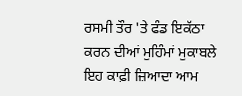ਰਸਮੀ ਤੌਰ 'ਤੇ ਫੰਡ ਇਕੱਠਾ ਕਰਨ ਦੀਆਂ ਮੁਹਿੰਮਾਂ ਮੁਕਾਬਲੇ ਇਹ ਕਾਫ਼ੀ ਜ਼ਿਆਦਾ ਆਮ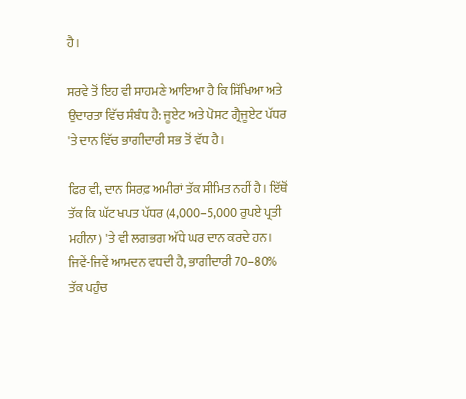ਹੈ।

ਸਰਵੇ ਤੋਂ ਇਹ ਵੀ ਸਾਹਮਣੇ ਆਇਆ ਹੈ ਕਿ ਸਿੱਖਿਆ ਅਤੇ ਉਦਾਰਤਾ ਵਿੱਚ ਸੰਬੰਧ ਹੈ: ਜੂਏਟ ਅਤੇ ਪੋਸਟ ਗ੍ਰੈਜੂਏਟ ਪੱਧਰ 'ਤੇ ਦਾਨ ਵਿੱਚ ਭਾਗੀਦਾਰੀ ਸਭ ਤੋਂ ਵੱਧ ਹੈ।

ਫਿਰ ਵੀ, ਦਾਨ ਸਿਰਫ਼ ਅਮੀਰਾਂ ਤੱਕ ਸੀਮਿਤ ਨਹੀਂ ਹੈ। ਇੱਥੋਂ ਤੱਕ ਕਿ ਘੱਟ ਖਪਤ ਪੱਧਰ (4,000–5,000 ਰੁਪਏ ਪ੍ਰਤੀ ਮਹੀਨਾ) 'ਤੇ ਵੀ ਲਗਭਗ ਅੱਧੇ ਘਰ ਦਾਨ ਕਰਦੇ ਹਨ। ਜਿਵੇਂ-ਜਿਵੇਂ ਆਮਦਨ ਵਧਦੀ ਹੈ, ਭਾਗੀਦਾਰੀ 70–80% ਤੱਕ ਪਹੁੰਚ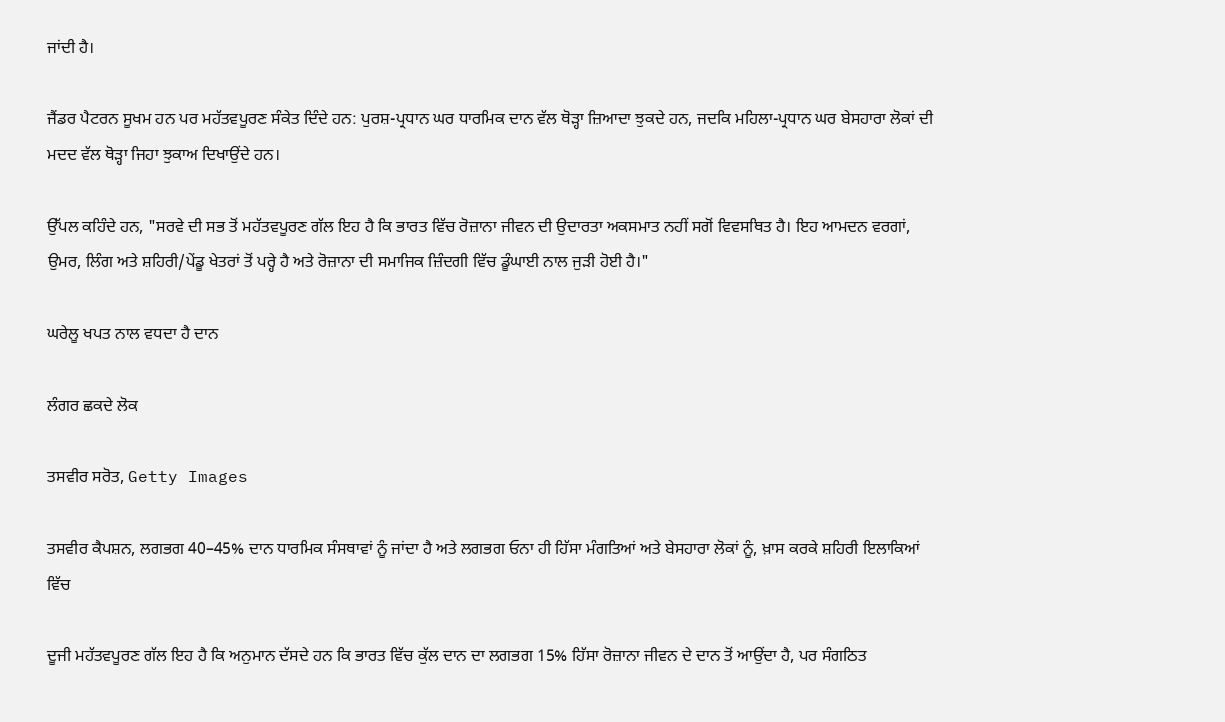ਜਾਂਦੀ ਹੈ।

ਜੈਂਡਰ ਪੈਟਰਨ ਸੂਖਮ ਹਨ ਪਰ ਮਹੱਤਵਪੂਰਣ ਸੰਕੇਤ ਦਿੰਦੇ ਹਨ: ਪੁਰਸ਼-ਪ੍ਰਧਾਨ ਘਰ ਧਾਰਮਿਕ ਦਾਨ ਵੱਲ ਥੋੜ੍ਹਾ ਜ਼ਿਆਦਾ ਝੁਕਦੇ ਹਨ, ਜਦਕਿ ਮਹਿਲਾ-ਪ੍ਰਧਾਨ ਘਰ ਬੇਸਹਾਰਾ ਲੋਕਾਂ ਦੀ ਮਦਦ ਵੱਲ ਥੋੜ੍ਹਾ ਜਿਹਾ ਝੁਕਾਅ ਦਿਖਾਉਂਦੇ ਹਨ।

ਉੱਪਲ ਕਹਿੰਦੇ ਹਨ, "ਸਰਵੇ ਦੀ ਸਭ ਤੋਂ ਮਹੱਤਵਪੂਰਣ ਗੱਲ ਇਹ ਹੈ ਕਿ ਭਾਰਤ ਵਿੱਚ ਰੋਜ਼ਾਨਾ ਜੀਵਨ ਦੀ ਉਦਾਰਤਾ ਅਕਸਮਾਤ ਨਹੀਂ ਸਗੋਂ ਵਿਵਸਥਿਤ ਹੈ। ਇਹ ਆਮਦਨ ਵਰਗਾਂ, ਉਮਰ, ਲਿੰਗ ਅਤੇ ਸ਼ਹਿਰੀ/ਪੇਂਡੂ ਖੇਤਰਾਂ ਤੋਂ ਪਰ੍ਹੇ ਹੈ ਅਤੇ ਰੋਜ਼ਾਨਾ ਦੀ ਸਮਾਜਿਕ ਜ਼ਿੰਦਗੀ ਵਿੱਚ ਡੂੰਘਾਈ ਨਾਲ ਜੁੜੀ ਹੋਈ ਹੈ।"

ਘਰੇਲੂ ਖਪਤ ਨਾਲ ਵਧਦਾ ਹੈ ਦਾਨ

ਲੰਗਰ ਛਕਦੇ ਲੋਕ

ਤਸਵੀਰ ਸਰੋਤ, Getty Images

ਤਸਵੀਰ ਕੈਪਸ਼ਨ, ਲਗਭਗ 40–45% ਦਾਨ ਧਾਰਮਿਕ ਸੰਸਥਾਵਾਂ ਨੂੰ ਜਾਂਦਾ ਹੈ ਅਤੇ ਲਗਭਗ ਓਨਾ ਹੀ ਹਿੱਸਾ ਮੰਗਤਿਆਂ ਅਤੇ ਬੇਸਹਾਰਾ ਲੋਕਾਂ ਨੂੰ, ਖ਼ਾਸ ਕਰਕੇ ਸ਼ਹਿਰੀ ਇਲਾਕਿਆਂ ਵਿੱਚ

ਦੂਜੀ ਮਹੱਤਵਪੂਰਣ ਗੱਲ ਇਹ ਹੈ ਕਿ ਅਨੁਮਾਨ ਦੱਸਦੇ ਹਨ ਕਿ ਭਾਰਤ ਵਿੱਚ ਕੁੱਲ ਦਾਨ ਦਾ ਲਗਭਗ 15% ਹਿੱਸਾ ਰੋਜ਼ਾਨਾ ਜੀਵਨ ਦੇ ਦਾਨ ਤੋਂ ਆਉਂਦਾ ਹੈ, ਪਰ ਸੰਗਠਿਤ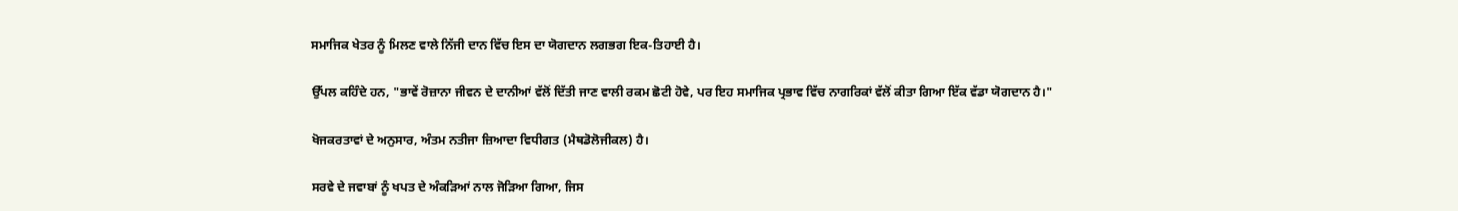ਸਮਾਜਿਕ ਖੇਤਰ ਨੂੰ ਮਿਲਣ ਵਾਲੇ ਨਿੱਜੀ ਦਾਨ ਵਿੱਚ ਇਸ ਦਾ ਯੋਗਦਾਨ ਲਗਭਗ ਇਕ-ਤਿਹਾਈ ਹੈ।

ਉੱਪਲ ਕਹਿੰਦੇ ਹਨ, "ਭਾਵੇਂ ਰੋਜ਼ਾਨਾ ਜੀਵਨ ਦੇ ਦਾਨੀਆਂ ਵੱਲੋਂ ਦਿੱਤੀ ਜਾਣ ਵਾਲੀ ਰਕਮ ਛੋਟੀ ਹੋਵੇ, ਪਰ ਇਹ ਸਮਾਜਿਕ ਪ੍ਰਭਾਵ ਵਿੱਚ ਨਾਗਰਿਕਾਂ ਵੱਲੋਂ ਕੀਤਾ ਗਿਆ ਇੱਕ ਵੱਡਾ ਯੋਗਦਾਨ ਹੈ।"

ਖੋਜਕਰਤਾਵਾਂ ਦੇ ਅਨੁਸਾਰ, ਅੰਤਮ ਨਤੀਜਾ ਜ਼ਿਆਦਾ ਵਿਧੀਗਤ (ਮੈਥਡੋਲੋਜੀਕਲ) ਹੈ।

ਸਰਵੇ ਦੇ ਜਵਾਬਾਂ ਨੂੰ ਖਪਤ ਦੇ ਅੰਕੜਿਆਂ ਨਾਲ ਜੋੜਿਆ ਗਿਆ, ਜਿਸ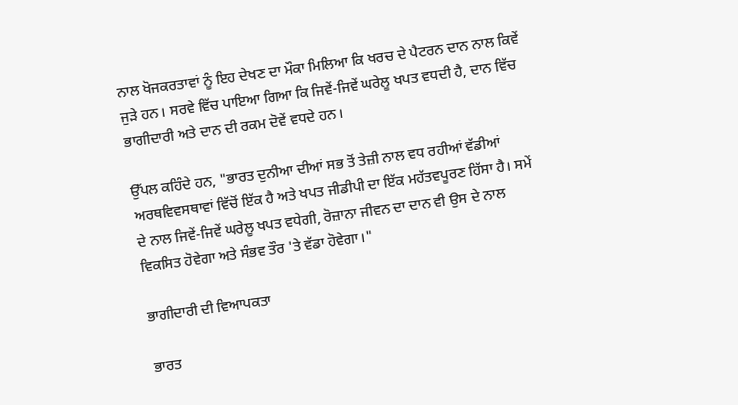ਨਾਲ ਖੋਜਕਰਤਾਵਾਂ ਨੂੰ ਇਹ ਦੇਖਣ ਦਾ ਮੌਕਾ ਮਿਲਿਆ ਕਿ ਖਰਚ ਦੇ ਪੈਟਰਨ ਦਾਨ ਨਾਲ ਕਿਵੇਂ ਜੁੜੇ ਹਨ। ਸਰਵੇ ਵਿੱਚ ਪਾਇਆ ਗਿਆ ਕਿ ਜਿਵੇਂ-ਜਿਵੇਂ ਘਰੇਲੂ ਖਪਤ ਵਧਦੀ ਹੈ, ਦਾਨ ਵਿੱਚ ਭਾਗੀਦਾਰੀ ਅਤੇ ਦਾਨ ਦੀ ਰਕਮ ਦੋਵੇਂ ਵਧਦੇ ਹਨ।

ਉੱਪਲ ਕਹਿੰਦੇ ਹਨ, "ਭਾਰਤ ਦੁਨੀਆ ਦੀਆਂ ਸਭ ਤੋਂ ਤੇਜ਼ੀ ਨਾਲ ਵਧ ਰਹੀਆਂ ਵੱਡੀਆਂ ਅਰਥਵਿਵਸਥਾਵਾਂ ਵਿੱਚੋਂ ਇੱਕ ਹੈ ਅਤੇ ਖਪਤ ਜੀਡੀਪੀ ਦਾ ਇੱਕ ਮਹੱਤਵਪੂਰਣ ਹਿੱਸਾ ਹੈ। ਸਮੇਂ ਦੇ ਨਾਲ ਜਿਵੇਂ-ਜਿਵੇਂ ਘਰੇਲੂ ਖਪਤ ਵਧੇਗੀ, ਰੋਜ਼ਾਨਾ ਜੀਵਨ ਦਾ ਦਾਨ ਵੀ ਉਸ ਦੇ ਨਾਲ ਵਿਕਸਿਤ ਹੋਵੇਗਾ ਅਤੇ ਸੰਭਵ ਤੌਰ 'ਤੇ ਵੱਡਾ ਹੋਵੇਗਾ।"

ਭਾਗੀਦਾਰੀ ਦੀ ਵਿਆਪਕਤਾ

ਭਾਰਤ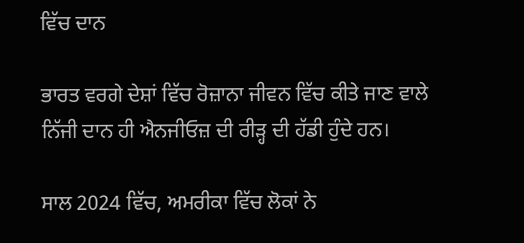ਵਿੱਚ ਦਾਨ

ਭਾਰਤ ਵਰਗੇ ਦੇਸ਼ਾਂ ਵਿੱਚ ਰੋਜ਼ਾਨਾ ਜੀਵਨ ਵਿੱਚ ਕੀਤੇ ਜਾਣ ਵਾਲੇ ਨਿੱਜੀ ਦਾਨ ਹੀ ਐਨਜੀਓਜ਼ ਦੀ ਰੀੜ੍ਹ ਦੀ ਹੱਡੀ ਹੁੰਦੇ ਹਨ।

ਸਾਲ 2024 ਵਿੱਚ, ਅਮਰੀਕਾ ਵਿੱਚ ਲੋਕਾਂ ਨੇ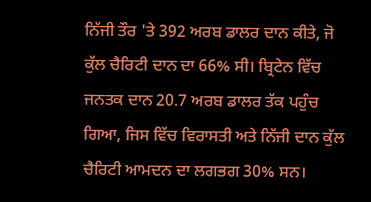ਨਿੱਜੀ ਤੌਰ 'ਤੇ 392 ਅਰਬ ਡਾਲਰ ਦਾਨ ਕੀਤੇ, ਜੋ ਕੁੱਲ ਚੈਰਿਟੀ ਦਾਨ ਦਾ 66% ਸੀ। ਬ੍ਰਿਟੇਨ ਵਿੱਚ ਜਨਤਕ ਦਾਨ 20.7 ਅਰਬ ਡਾਲਰ ਤੱਕ ਪਹੁੰਚ ਗਿਆ, ਜਿਸ ਵਿੱਚ ਵਿਰਾਸਤੀ ਅਤੇ ਨਿੱਜੀ ਦਾਨ ਕੁੱਲ ਚੈਰਿਟੀ ਆਮਦਨ ਦਾ ਲਗਭਗ 30% ਸਨ।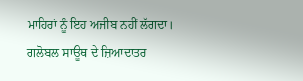ਮਾਹਿਰਾਂ ਨੂੰ ਇਹ ਅਜੀਬ ਨਹੀਂ ਲੱਗਦਾ। ਗਲੋਬਲ ਸਾਊਥ ਦੇ ਜ਼ਿਆਦਾਤਰ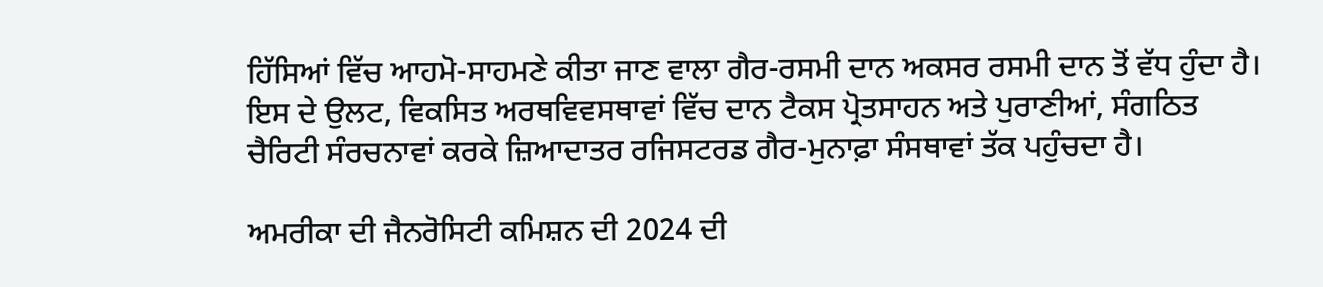ਹਿੱਸਿਆਂ ਵਿੱਚ ਆਹਮੋ-ਸਾਹਮਣੇ ਕੀਤਾ ਜਾਣ ਵਾਲਾ ਗੈਰ-ਰਸਮੀ ਦਾਨ ਅਕਸਰ ਰਸਮੀ ਦਾਨ ਤੋਂ ਵੱਧ ਹੁੰਦਾ ਹੈ। ਇਸ ਦੇ ਉਲਟ, ਵਿਕਸਿਤ ਅਰਥਵਿਵਸਥਾਵਾਂ ਵਿੱਚ ਦਾਨ ਟੈਕਸ ਪ੍ਰੋਤਸਾਹਨ ਅਤੇ ਪੁਰਾਣੀਆਂ, ਸੰਗਠਿਤ ਚੈਰਿਟੀ ਸੰਰਚਨਾਵਾਂ ਕਰਕੇ ਜ਼ਿਆਦਾਤਰ ਰਜਿਸਟਰਡ ਗੈਰ-ਮੁਨਾਫ਼ਾ ਸੰਸਥਾਵਾਂ ਤੱਕ ਪਹੁੰਚਦਾ ਹੈ।

ਅਮਰੀਕਾ ਦੀ ਜੈਨਰੋਸਿਟੀ ਕਮਿਸ਼ਨ ਦੀ 2024 ਦੀ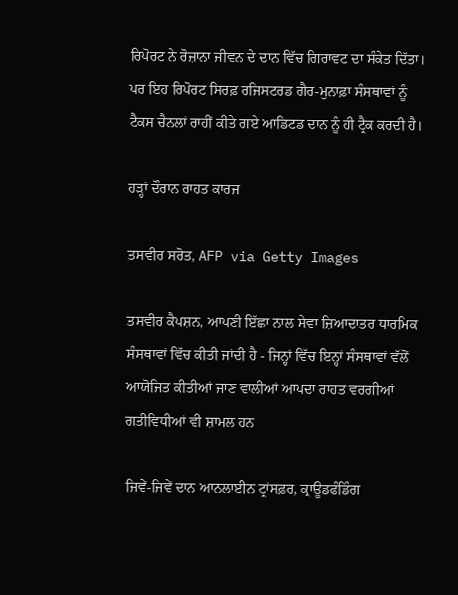ਰਿਪੋਰਟ ਨੇ ਰੋਜ਼ਾਨਾ ਜੀਵਨ ਦੇ ਦਾਨ ਵਿੱਚ ਗਿਰਾਵਟ ਦਾ ਸੰਕੇਤ ਦਿੱਤਾ। ਪਰ ਇਹ ਰਿਪੋਰਟ ਸਿਰਫ਼ ਰਜਿਸਟਰਡ ਗੈਰ-ਮੁਨਾਫ਼ਾ ਸੰਸਥਾਵਾਂ ਨੂੰ ਟੈਕਸ ਚੈਨਲਾਂ ਰਾਹੀਂ ਕੀਤੇ ਗਏ ਆਡਿਟਡ ਦਾਨ ਨੂੰ ਹੀ ਟ੍ਰੈਕ ਕਰਦੀ ਹੈ।

ਹੜ੍ਹਾਂ ਦੌਰਾਨ ਰਾਹਤ ਕਾਰਜ

ਤਸਵੀਰ ਸਰੋਤ, AFP via Getty Images

ਤਸਵੀਰ ਕੈਪਸ਼ਨ, ਆਪਣੀ ਇੱਛਾ ਨਾਲ ਸੇਵਾ ਜ਼ਿਆਦਾਤਰ ਧਾਰਮਿਕ ਸੰਸਥਾਵਾਂ ਵਿੱਚ ਕੀਤੀ ਜਾਂਦੀ ਹੈ - ਜਿਨ੍ਹਾਂ ਵਿੱਚ ਇਨ੍ਹਾਂ ਸੰਸਥਾਵਾਂ ਵੱਲੋਂ ਆਯੋਜਿਤ ਕੀਤੀਆਂ ਜਾਣ ਵਾਲੀਆਂ ਆਪਦਾ ਰਾਹਤ ਵਰਗੀਆਂ ਗਤੀਵਿਧੀਆਂ ਵੀ ਸ਼ਾਮਲ ਹਨ

ਜਿਵੇਂ-ਜਿਵੇਂ ਦਾਨ ਆਨਲਾਈਨ ਟ੍ਰਾਂਸਫ਼ਰ, ਕ੍ਰਾਊਡਫੰਡਿੰਗ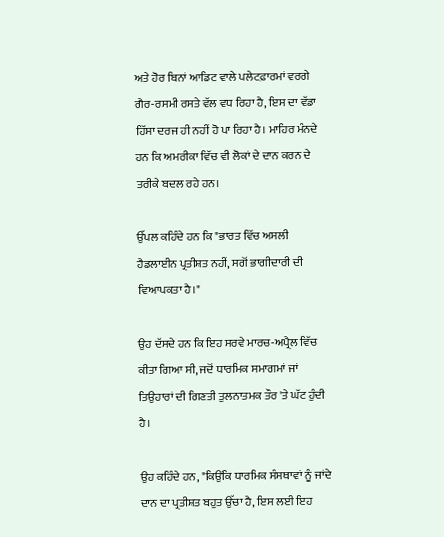ਅਤੇ ਹੋਰ ਬਿਨਾਂ ਆਡਿਟ ਵਾਲੇ ਪਲੇਟਫ਼ਾਰਮਾਂ ਵਰਗੇ ਗੈਰ-ਰਸਮੀ ਰਸਤੇ ਵੱਲ ਵਧ ਰਿਹਾ ਹੈ, ਇਸ ਦਾ ਵੱਡਾ ਹਿੱਸਾ ਦਰਜ ਹੀ ਨਹੀਂ ਹੋ ਪਾ ਰਿਹਾ ਹੈ। ਮਾਹਿਰ ਮੰਨਦੇ ਹਨ ਕਿ ਅਮਰੀਕਾ ਵਿੱਚ ਵੀ ਲੋਕਾਂ ਦੇ ਦਾਨ ਕਰਨ ਦੇ ਤਰੀਕੇ ਬਦਲ ਰਹੇ ਹਨ।

ਉੱਪਲ ਕਹਿੰਦੇ ਹਨ ਕਿ "ਭਾਰਤ ਵਿੱਚ ਅਸਲੀ ਹੈਡਲਾਈਨ ਪ੍ਰਤੀਸ਼ਤ ਨਹੀਂ, ਸਗੋਂ ਭਾਗੀਦਾਰੀ ਦੀ ਵਿਆਪਕਤਾ ਹੈ।"

ਉਹ ਦੱਸਦੇ ਹਨ ਕਿ ਇਹ ਸਰਵੇ ਮਾਰਚ-ਅਪ੍ਰੈਲ ਵਿੱਚ ਕੀਤਾ ਗਿਆ ਸੀ, ਜਦੋਂ ਧਾਰਮਿਕ ਸਮਾਗਮਾਂ ਜਾਂ ਤਿਉਹਾਰਾਂ ਦੀ ਗਿਣਤੀ ਤੁਲਨਾਤਮਕ ਤੌਰ 'ਤੇ ਘੱਟ ਹੁੰਦੀ ਹੈ।

ਉਹ ਕਹਿੰਦੇ ਹਨ, "ਕਿਉਂਕਿ ਧਾਰਮਿਕ ਸੰਸਥਾਵਾਂ ਨੂੰ ਜਾਂਦੇ ਦਾਨ ਦਾ ਪ੍ਰਤੀਸ਼ਤ ਬਹੁਤ ਉੱਚਾ ਹੈ, ਇਸ ਲਈ ਇਹ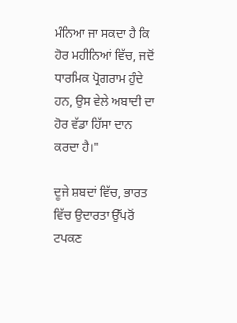ਮੰਨਿਆ ਜਾ ਸਕਦਾ ਹੈ ਕਿ ਹੋਰ ਮਹੀਨਿਆਂ ਵਿੱਚ, ਜਦੋਂ ਧਾਰਮਿਕ ਪ੍ਰੋਗਰਾਮ ਹੁੰਦੇ ਹਨ, ਉਸ ਵੇਲੇ ਅਬਾਦੀ ਦਾ ਹੋਰ ਵੱਡਾ ਹਿੱਸਾ ਦਾਨ ਕਰਦਾ ਹੈ।"

ਦੂਜੇ ਸ਼ਬਦਾਂ ਵਿੱਚ, ਭਾਰਤ ਵਿੱਚ ਉਦਾਰਤਾ ਉੱਪਰੋਂ ਟਪਕਣ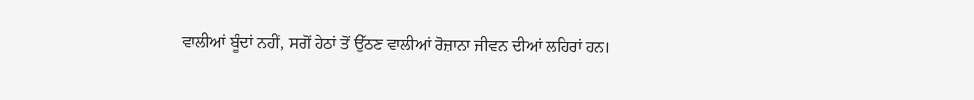ਵਾਲੀਆਂ ਬੂੰਦਾਂ ਨਹੀਂ, ਸਗੋਂ ਹੇਠਾਂ ਤੋਂ ਉੱਠਣ ਵਾਲੀਆਂ ਰੋਜ਼ਾਨਾ ਜੀਵਨ ਦੀਆਂ ਲਹਿਰਾਂ ਹਨ।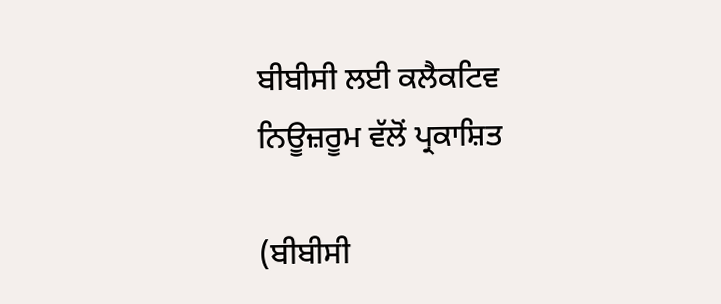ਬੀਬੀਸੀ ਲਈ ਕਲੈਕਟਿਵ ਨਿਊਜ਼ਰੂਮ ਵੱਲੋਂ ਪ੍ਰਕਾਸ਼ਿਤ

(ਬੀਬੀਸੀ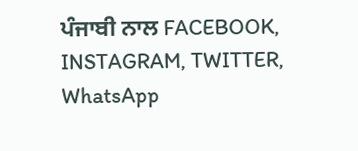ਪੰਜਾਬੀ ਨਾਲ FACEBOOK, INSTAGRAM, TWITTER, WhatsApp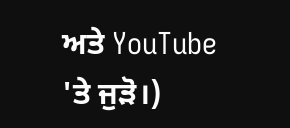ਅਤੇ YouTube 'ਤੇ ਜੁੜੋ।)